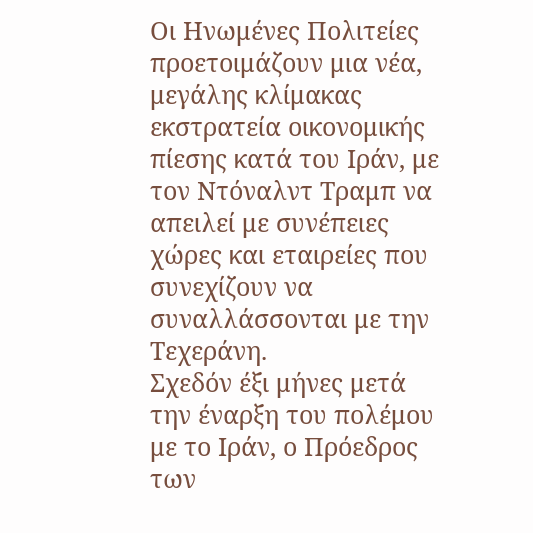Οι Ηνωμένες Πολιτείες προετοιμάζουν μια νέα, μεγάλης κλίμακας εκστρατεία οικονομικής πίεσης κατά του Ιράν, με τον Ντόναλντ Τραμπ να απειλεί με συνέπειες χώρες και εταιρείες που συνεχίζουν να συναλλάσσονται με την Τεχεράνη.
Σχεδόν έξι μήνες μετά την έναρξη του πολέμου με το Ιράν, ο Πρόεδρος των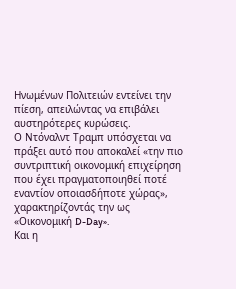Ηνωμένων Πολιτειών εντείνει την πίεση, απειλώντας να επιβάλει αυστηρότερες κυρώσεις.
Ο Ντόναλντ Τραμπ υπόσχεται να πράξει αυτό που αποκαλεί «την πιο συντριπτική οικονομική επιχείρηση που έχει πραγματοποιηθεί ποτέ εναντίον οποιασδήποτε χώρας», χαρακτηρίζοντάς την ως «Οικονομική D-Day».
Και η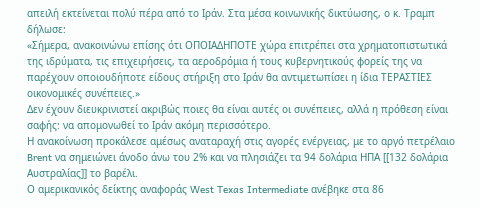απειλή εκτείνεται πολύ πέρα από το Ιράν. Στα μέσα κοινωνικής δικτύωσης, ο κ. Τραμπ δήλωσε:
«Σήμερα, ανακοινώνω επίσης ότι ΟΠΟΙΑΔΗΠΟΤΕ χώρα επιτρέπει στα χρηματοπιστωτικά της ιδρύματα, τις επιχειρήσεις, τα αεροδρόμια ή τους κυβερνητικούς φορείς της να παρέχουν οποιουδήποτε είδους στήριξη στο Ιράν θα αντιμετωπίσει η ίδια ΤΕΡΑΣΤΙΕΣ οικονομικές συνέπειες.»
Δεν έχουν διευκρινιστεί ακριβώς ποιες θα είναι αυτές οι συνέπειες, αλλά η πρόθεση είναι σαφής: να απομονωθεί το Ιράν ακόμη περισσότερο.
Η ανακοίνωση προκάλεσε αμέσως αναταραχή στις αγορές ενέργειας, με το αργό πετρέλαιο Brent να σημειώνει άνοδο άνω του 2% και να πλησιάζει τα 94 δολάρια ΗΠΑ [[132 δολάρια Αυστραλίας]] το βαρέλι.
Ο αμερικανικός δείκτης αναφοράς West Texas Intermediate ανέβηκε στα 86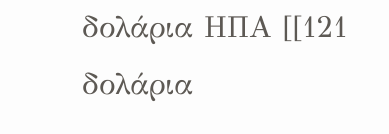δολάρια ΗΠΑ [[121 δολάρια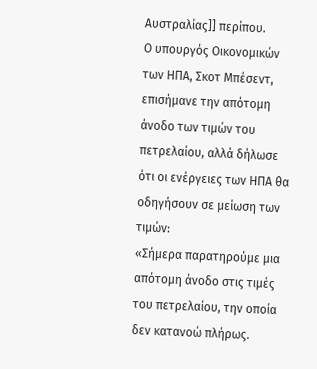Αυστραλίας]] περίπου.
Ο υπουργός Οικονομικών των ΗΠΑ, Σκοτ Μπέσεντ, επισήμανε την απότομη άνοδο των τιμών του πετρελαίου, αλλά δήλωσε ότι οι ενέργειες των ΗΠΑ θα οδηγήσουν σε μείωση των τιμών:
«Σήμερα παρατηρούμε μια απότομη άνοδο στις τιμές του πετρελαίου, την οποία δεν κατανοώ πλήρως.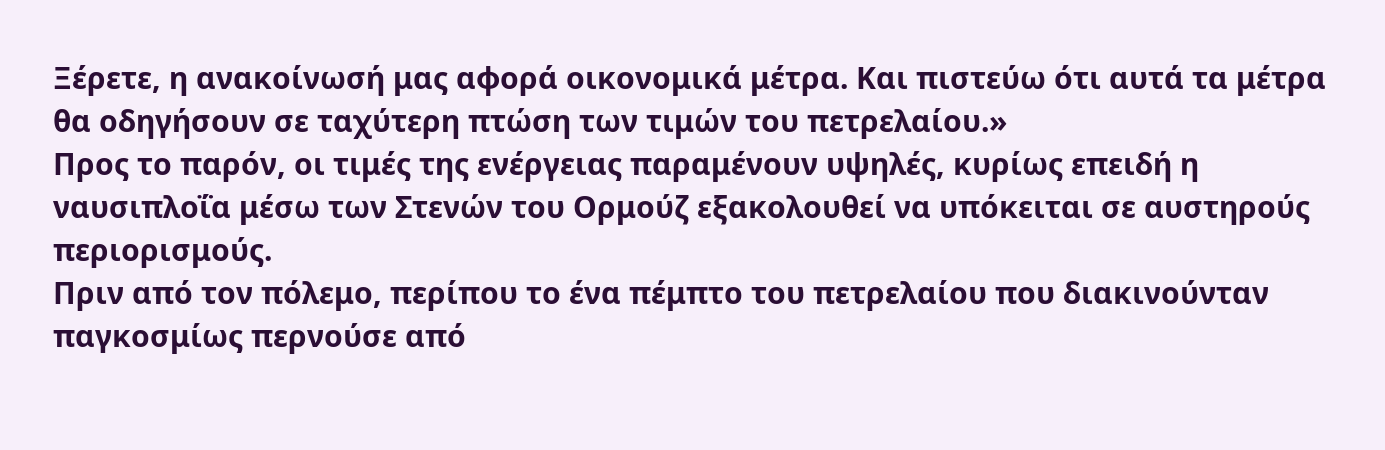Ξέρετε, η ανακοίνωσή μας αφορά οικονομικά μέτρα. Και πιστεύω ότι αυτά τα μέτρα θα οδηγήσουν σε ταχύτερη πτώση των τιμών του πετρελαίου.»
Προς το παρόν, οι τιμές της ενέργειας παραμένουν υψηλές, κυρίως επειδή η ναυσιπλοΐα μέσω των Στενών του Ορμούζ εξακολουθεί να υπόκειται σε αυστηρούς περιορισμούς.
Πριν από τον πόλεμο, περίπου το ένα πέμπτο του πετρελαίου που διακινούνταν παγκοσμίως περνούσε από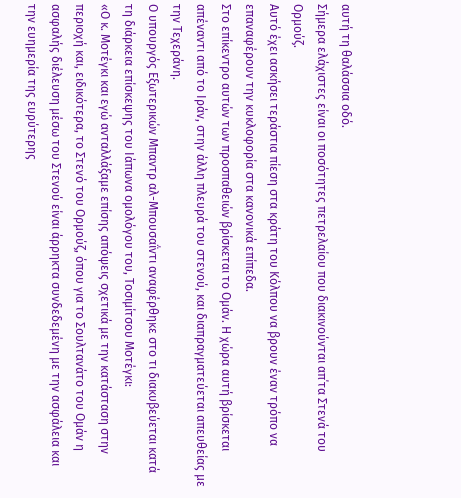αυτή τη θαλάσσια οδό.
Σήμερα ελάχιστες είναι οι ποσότητες πετρελαίου που διακινούνται απ΄τα Στενά του Ορμούζ.
Αυτό έχει ασκήσει τεράστια πίεση στα κράτη του Κόλπου να βρουν έναν τρόπο να επαναφέρουν την κυκλοφορία στα κανονικά επίπεδα.
Στο επίκεντρο αυτών των προσπαθειών βρίσκεται το Ομάν. Η χώρα αυτή βρίσκεται απέναντι από το Ιράν, στην άλλη πλευρά του στενού, και διαπραγματεύεται απευθείας με την Τεχεράνη.
Ο υπουργός Εξωτερικών Μπαντρ αλ-Μπουσαΐντι αναφέρθηκε στο τι διακυβεύεται κατά τη διάρκεια επίσκεψης του Ιάπωνα ομολόγου του, Τοσιμίτσου Μοτέγκι:
«Ο κ. Μοτέγκι και εγώ ανταλλάξαμε επίσης απόψεις σχετικά με την κατάσταση στην περιοχή και, ειδικότερα, το Στενό του Ορμούζ, όπου για το Σουλτανάτο του Ομάν η ασφαλής διέλευση μέσω του Στενού είναι άρρηκτα συνδεδεμένη με την ασφάλεια και την ευημερία της ευρύτερης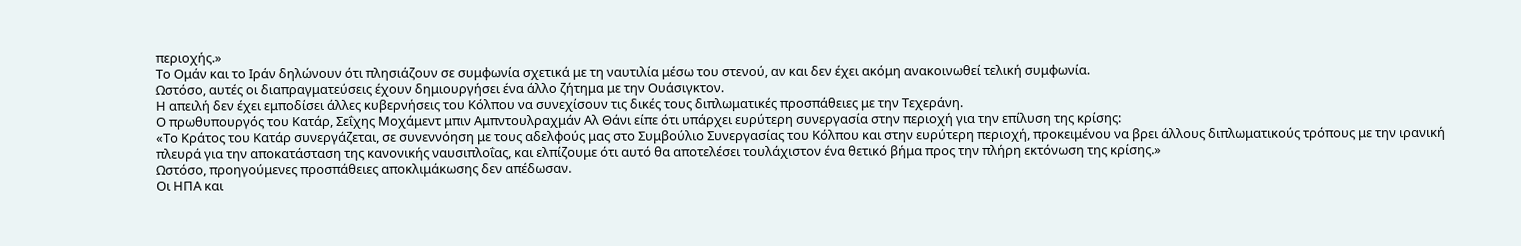περιοχής.»
Το Ομάν και το Ιράν δηλώνουν ότι πλησιάζουν σε συμφωνία σχετικά με τη ναυτιλία μέσω του στενού, αν και δεν έχει ακόμη ανακοινωθεί τελική συμφωνία.
Ωστόσο, αυτές οι διαπραγματεύσεις έχουν δημιουργήσει ένα άλλο ζήτημα με την Ουάσιγκτον.
Η απειλή δεν έχει εμποδίσει άλλες κυβερνήσεις του Κόλπου να συνεχίσουν τις δικές τους διπλωματικές προσπάθειες με την Τεχεράνη.
Ο πρωθυπουργός του Κατάρ, Σεΐχης Μοχάμεντ μπιν Αμπντουλραχμάν Αλ Θάνι είπε ότι υπάρχει ευρύτερη συνεργασία στην περιοχή για την επίλυση της κρίσης:
«Το Κράτος του Κατάρ συνεργάζεται, σε συνεννόηση με τους αδελφούς μας στο Συμβούλιο Συνεργασίας του Κόλπου και στην ευρύτερη περιοχή, προκειμένου να βρει άλλους διπλωματικούς τρόπους με την ιρανική πλευρά για την αποκατάσταση της κανονικής ναυσιπλοΐας, και ελπίζουμε ότι αυτό θα αποτελέσει τουλάχιστον ένα θετικό βήμα προς την πλήρη εκτόνωση της κρίσης.»
Ωστόσο, προηγούμενες προσπάθειες αποκλιμάκωσης δεν απέδωσαν.
Οι ΗΠΑ και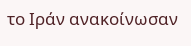το Ιράν ανακοίνωσαν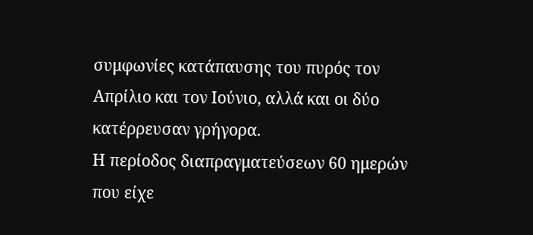συμφωνίες κατάπαυσης του πυρός τον Απρίλιο και τον Ιούνιο, αλλά και οι δύο κατέρρευσαν γρήγορα.
Η περίοδος διαπραγματεύσεων 60 ημερών που είχε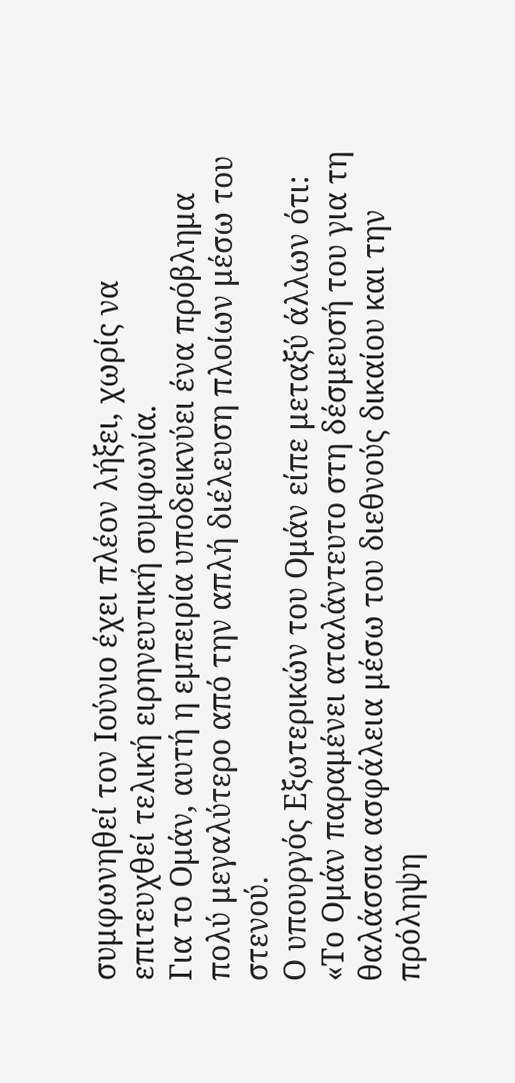συμφωνηθεί τον Ιούνιο έχει πλέον λήξει, χωρίς να επιτευχθεί τελική ειρηνευτική συμφωνία.
Για το Ομάν, αυτή η εμπειρία υποδεικνύει ένα πρόβλημα πολύ μεγαλύτερο από την απλή διέλευση πλοίων μέσω του στενού.
Ο υπουργός Εξωτερικών του Ομάν είπε μεταξύ άλλων ότι:
«Το Ομάν παραμένει αταλάντευτο στη δέσμευσή του για τη θαλάσσια ασφάλεια μέσω του διεθνούς δικαίου και την πρόληψη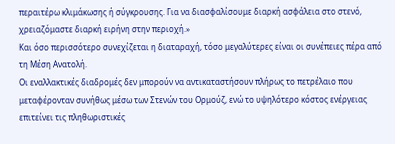περαιτέρω κλιμάκωσης ή σύγκρουσης. Για να διασφαλίσουμε διαρκή ασφάλεια στο στενό, χρειαζόμαστε διαρκή ειρήνη στην περιοχή.»
Και όσο περισσότερο συνεχίζεται η διαταραχή, τόσο μεγαλύτερες είναι οι συνέπειες πέρα από τη Μέση Ανατολή.
Οι εναλλακτικές διαδρομές δεν μπορούν να αντικαταστήσουν πλήρως το πετρέλαιο που μεταφέρονταν συνήθως μέσω των Στενών του Ορμούζ, ενώ το υψηλότερο κόστος ενέργειας επιτείνει τις πληθωριστικές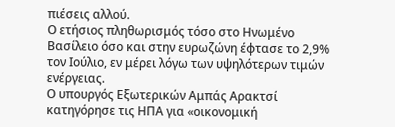πιέσεις αλλού.
Ο ετήσιος πληθωρισμός τόσο στο Ηνωμένο Βασίλειο όσο και στην ευρωζώνη έφτασε το 2,9% τον Ιούλιο, εν μέρει λόγω των υψηλότερων τιμών ενέργειας.
Ο υπουργός Εξωτερικών Αμπάς Αρακτσί κατηγόρησε τις ΗΠΑ για «οικονομική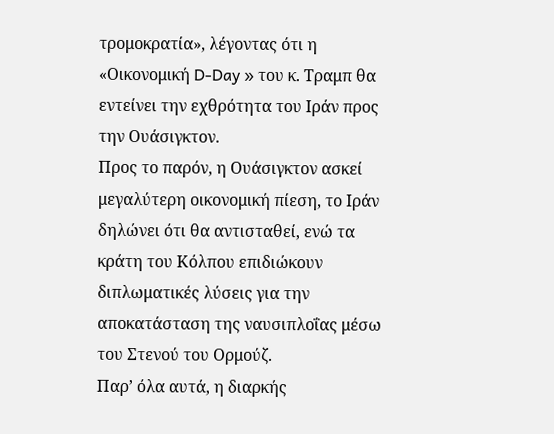τρομοκρατία», λέγοντας ότι η «Οικονομική D-Day » του κ. Τραμπ θα εντείνει την εχθρότητα του Ιράν προς την Ουάσιγκτον.
Προς το παρόν, η Ουάσιγκτον ασκεί μεγαλύτερη οικονομική πίεση, το Ιράν δηλώνει ότι θα αντισταθεί, ενώ τα κράτη του Κόλπου επιδιώκουν διπλωματικές λύσεις για την αποκατάσταση της ναυσιπλοΐας μέσω του Στενού του Ορμούζ.
Παρ’ όλα αυτά, η διαρκής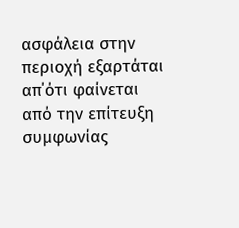ασφάλεια στην περιοχή εξαρτάται απ΄ότι φαίνεται από την επίτευξη συμφωνίας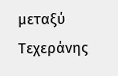μεταξύ Τεχεράνης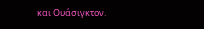και Ουάσιγκτον.